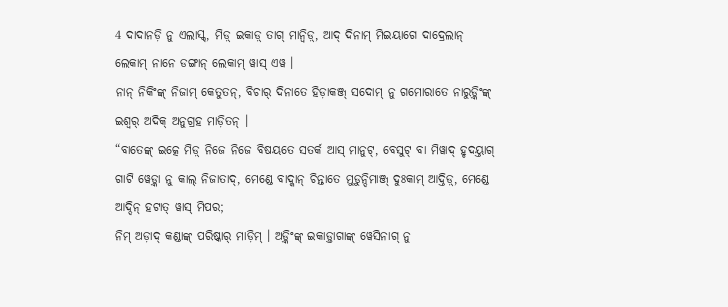4 ଦାଦାନଡ଼ି ନୁ ଏଲାସ୍କ୍, ମିଡ଼୍ ଇକାଡ଼୍ ତାଗ୍ ମାନ୍ୱିଡ଼୍, ଆଦ୍ ଦିନାମ୍ ମିଇୟାଗେ ଦାଦ୍ରେଲାନ୍ ଲେକାମ୍ ନାନେ ଡଙ୍ଗାନ୍ ଲେକାମ୍ ୱାସ୍ ଏୱ ।
ନାନ୍ ନିକିଂଙ୍କ୍ ନିଜାମ୍ କେତୁତନ୍, ବିଚାର୍ ଦିନାତେ ହିଡ଼ାକଞ୍ଜ୍ ସଦୋମ୍ ନୁ ଗମୋରାତେ ନାରୁଡ଼୍କିଂଙ୍କ୍ ଇଶ୍ୱର୍ ଅଦିକ୍ ଅନୁଗ୍ରହ ମାଡ଼ିତନ୍ ।
“ବାତେଙ୍କ୍ ଇତ୍କେ ମିଡ଼୍ ନିଜେ ନିଜେ ବିଷୟତେ ସତର୍କ ଆସ୍ ମାନୁଟ୍, ବେସୁଟ୍ ବା ମିୱାଦ୍ ହୃଦୟ୍ତାଗ୍ ଗାଟି ୱେଡ଼୍କା ନୁ କାଲ୍ ନିଜାତାଦ୍, ମେଣ୍ଡେ ବାଦ୍କାନ୍ ଚିନ୍ତାତେ ମୁଡ଼ୁନ୍ଦିମାଞ୍ଜ୍ ଦୁଃକାମ୍ ଆଦ୍ତିଡ଼୍, ମେଣ୍ଡେ ଆଦ୍ଦିନ୍ ହଟାତ୍ ୱାସ୍ ମିପର;
ନିମ୍ ଅଡ଼ାଦ୍ କଣ୍ଡାଙ୍କ୍ ପରିଷ୍କାର୍ ମାଡ଼ିମ୍ । ଅଡ଼୍କିଂଙ୍କ୍ ଇକାଡ଼୍ତାଗାଙ୍କ୍ ୱେସିନାଗ୍ ନୁ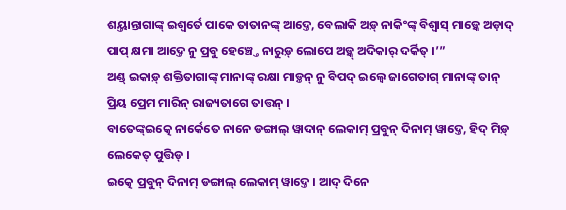ଶୟ୍ତାନ୍ତାଗାଙ୍କ୍ ଇଶ୍ୱର୍ତେ ପାକେ ତାତାନଙ୍କ୍ ଆଦ୍ତେ, ବେଲାକି ଅଡ଼୍ ନାକିଂଙ୍କ୍ ବିଶ୍ୱାସ୍ ମାଡ଼୍କେ ଅଡ଼ାଦ୍ ପାପ୍ କ୍ଷମା ଆଦ୍ତେ ନୁ ପ୍ରବୁ ହେଞ୍ଚ୍ତେ ନାରୁଡ଼୍ ଲୋପେ ଅଡ଼୍କ୍ ଅଦିକାର୍ ଦର୍କିତ୍ ।’”
ଅଣ୍ଡ୍ ଇକାଡ଼୍ ଶକ୍ତିତାଗାଙ୍କ୍ ମାନାଙ୍କ୍ ରକ୍ଷା ମାଡ଼୍ତନ୍ ନୁ ବିପଦ୍ ଇଲ୍ୱେ ଜାଗେତାଗ୍ ମାନାଙ୍କ୍ ତାନ୍ ପ୍ରିୟ ପ୍ରେମ ମାରିନ୍ ରାଜ୍ୟତାଗେ ତାତ୍ତନ୍ ।
ବାତେଙ୍କ୍ଇତ୍କେ ନାର୍କେତେ ନାନେ ଡଙ୍ଗାଲ୍ ୱାଦାନ୍ ଲେକାମ୍ ପ୍ରବୁନ୍ ଦିନାମ୍ ୱାଦ୍ତେ, ହିଦ୍ ମିଡ଼୍ ଲେକେତ୍ ପୁତ୍ତିଡ୍ ।
ଇତ୍କେ ପ୍ରବୁନ୍ ଦିନାମ୍ ଡଙ୍ଗାଲ୍ ଲେକାମ୍ ୱାଦ୍ତେ । ଆଦ୍ ଦିନେ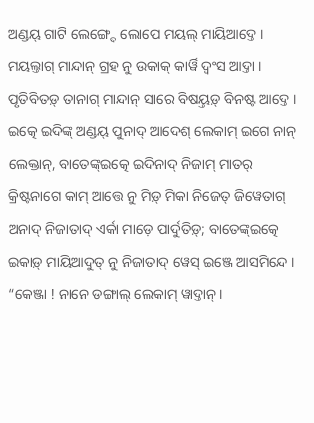ଅଣ୍ଡୟ୍ ଗାଟି ଲେଙ୍ଗ୍ଦେ ଲୋପେ ମୟଲ୍ ମାୟିଆଦ୍ତେ । ମୟଲ୍ତାଗ୍ ମାନ୍ଦାନ୍ ଗ୍ରହ ନୁ ଉକାକ୍ କାର୍ୱି ଦ୍ୱଂସ ଆଦ୍ତା । ପୃତିବିତଡ଼୍ ତାନାଗ୍ ମାନ୍ଦାନ୍ ସାରେ ବିଷୟ୍ତଡ଼୍ ବିନଷ୍ଟ ଆଦ୍ତେ ।
ଇତ୍କେ ଇଦିଙ୍କ୍ ଅଣ୍ଡୟ୍ ପୁନାଦ୍ ଆଦେଶ୍ ଲେକାମ୍ ଇଗେ ନାନ୍ ଲେକ୍ତାନ୍, ବାତେଙ୍କ୍ଇତ୍କେ ଇଦିନାଦ୍ ନିଜାମ୍ ମାତର୍ କ୍ରିଷ୍ଟନାଗେ କାମ୍ ଆତ୍ତେ ନୁ ମିଡ଼୍ ମିକା ନିଜେତ୍ ଜିୱେତାଗ୍ ଅନାଦ୍ ନିଜାତାଦ୍ ଏର୍କା ମାଡ଼େ ପାର୍ଦୁତିଡ଼୍; ବାତେଙ୍କ୍ଇତ୍କେ ଇକାଡ଼୍ ମାୟିଆଦୁତ୍ ନୁ ନିଜାତାଦ୍ ୱେସ୍ ଇଞ୍ଜେ ଆସମିନ୍ଦେ ।
“କେଞ୍ଜା ! ନାନେ ଡଙ୍ଗାଲ୍ ଲେକାମ୍ ୱାଦ୍ତାନ୍ ।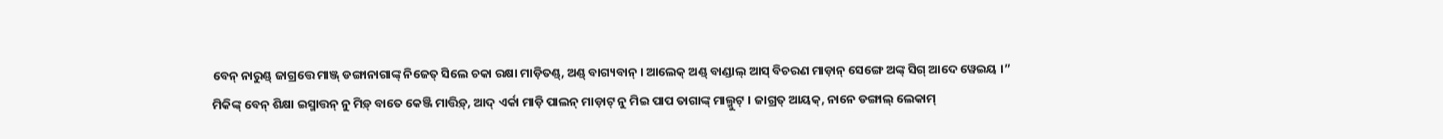ବେନ୍ ନାରୁଣ୍ଡ୍ ଜାଗ୍ରତ୍ତେ ମାଞ୍ଜ୍ ଡଙ୍ଗାନାଗାଙ୍କ୍ ନିଜେତ୍ ସିଲେ ଚକା ରକ୍ଷା ମାଡ଼ିତଣ୍ଡ୍, ଅଣ୍ଡ୍ ବାଗ୍ୟବାନ୍ । ଆଲେକ୍ ଅଣ୍ଡ୍ ବାଣ୍ଡାଲ୍ ଆସ୍ ବିଚରଣ ମାଡ଼ାନ୍ ସେଙ୍ଗେ ଅଙ୍କ୍ ସିଗ୍ ଆଦେ ୱେଇୟ ।”
ମିକିଙ୍କ୍ ବେନ୍ ଶିକ୍ଷା ଇସ୍ମାତ୍ତନ୍ ନୁ ମିଡ଼୍ ବାତେ କେଞ୍ଜି ମାତ୍ତିଡ଼୍, ଆଦ୍ ଏର୍କା ମାଡ଼ି ପାଲନ୍ ମାଡ଼ାଟ୍ ନୁ ମିଇ ପାପ ତାଗାଙ୍କ୍ ମାଲ୍ମୁଟ୍ । ଜାଗ୍ରତ୍ ଆୟକ୍, ନାନେ ଡଙ୍ଗାଲ୍ ଲେକାମ୍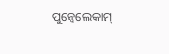ପୁନ୍ୱେଲେକାମ୍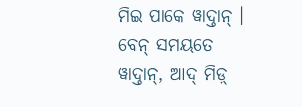ମିଇ ପାକେ ୱାଦ୍ତାନ୍ । ବେନ୍ ସମୟତେ ୱାଦ୍ତାନ୍, ଆଦ୍ ମିଡ଼୍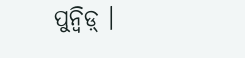ପୁନ୍ୱିଡ଼୍ ।